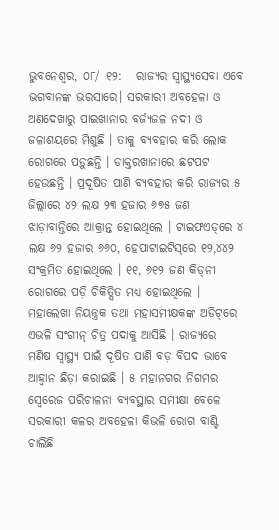ଭୁବନେଶ୍ବର, ୦୮/ ୧୨:   ରାଜ୍ୟର ସ୍ୱାସ୍ଥ୍ୟସେବା ଏବେ ଭଗବାନଙ୍କ ଭରସାରେ। ସରକାରୀ ଅବହେଳା ଓ ଅଣଦେଖାରୁ ପାଇଖାନାର ବର୍ଜ୍ୟଜଳ ନଦୀ ଓ ଜଳାଶୟରେ ମିଶୁଛି । ତାକୁ ବ୍ୟବହାର କରି ଲୋକ ରୋଗରେ ପଡ଼ୁଛନ୍ତି । ଡାକ୍ତରଖାନାରେ ଛଟପଟ ହେଉଛନ୍ତି । ପ୍ରଦୂଷିତ ପାଣି ବ୍ୟବହାର କରି ରାଜ୍ୟର ୫ ଜିଲ୍ଲାରେ ୪୨ ଲକ୍ଷ ୨୩ ହଜାର ୬୭୫ ଜଣ ଝାଡ଼ାବାନ୍ତିରେ ଆକ୍ରାନ୍ତ ହୋଇଥିଲେ । ଟାଇଫଏଡ୍‌ରେ ୪ ଲକ୍ଷ ୬୨ ହଜାର ୬୬୦, ହେପାଟାଇଟିସ୍‌ରେ ୧୨,୪୪୨ ସଂକ୍ରମିତ ହୋଇଥିଲେ । ୧୧, ୬୧୨ ଜଣ କିଡ୍‌ନୀ ରୋଗରେ ପଡ଼ି ଚିକିତ୍ସିତ ମଧ୍ୟ ହୋଇଥିଲେ । ମହାଲେଖା ନିୟନ୍ତ୍ରକ ତଥା ମହାସମୀକ୍ଷକଙ୍କ ଅଡିଟ୍‌ରେ ଏଭଳି ସଂଗୀନ୍‌ ଚିତ୍ର ପଦାକୁ ଆସିଛି । ରାଜ୍ୟରେ ମଣିଷ ସ୍ୱାସ୍ଥ୍ୟ ପାଇଁ ଦୂଷିତ ପାଣି ବଡ଼ ବିପଦ ଭାବେ ଆହ୍ୱାନ ଛିଡ଼ା କରାଇଛି । ୫ ମହାନଗର ନିଗମର ସ୍ୱେରେଜ ପରିଚାଳନା ବ୍ୟବସ୍ଥାର ସମୀକ୍ଷା ବେଳେ ସରକାରୀ କଳର ଅବହେଳା କିଭଳି ରୋଗ ବାଣ୍ଟି ଚାଲିଛି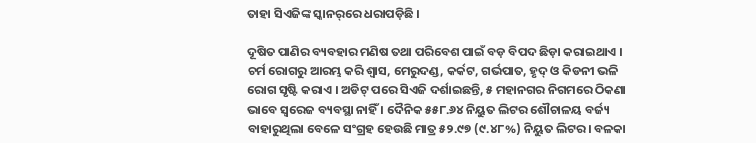ତାହା ସିଏଜିଙ୍କ ସ୍କାନର୍‌ରେ ଧରାପଡ଼ିଛି ।

ଦୂଷିତ ପାଣିର ବ୍ୟବହାର ମଣିଷ ତଥା ପରିବେଶ ପାଇଁ ବଡ଼ ବିପଦ ଛିଡ଼ା କରାଇଥାଏ । ଚର୍ମ ରୋଗରୁ ଆରମ୍ଭ କରି ଶ୍ୱାସ, ମେରୁଦଣ୍ଡ, କର୍କଟ, ଗର୍ଭପାତ, ହୃଦ୍‌ ଓ କିଡନୀ ଭଳି ରୋଗ ସୃଷ୍ଟି କରାଏ । ଅଡିଟ୍‌ ପରେ ସିଏଜି ଦର୍ଶାଇଛନ୍ତି, ୫ ମହାନଗର ନିଗମରେ ଠିକଣା ଭାବେ ସ୍ୱରେଜ ବ୍ୟବସ୍ଥା ନାହିଁ । ଦୈନିକ ୫୫୮.୬୪ ନିୟୁତ ଲିଟର ଶୌଚାଳୟ ବର୍ଜ୍ୟ ବାହାରୁଥିଲା ବେଳେ ସଂଗ୍ରହ ହେଉଛି ମାତ୍ର ୫୨.୯୭ (୯.୪୮%) ନିୟୁତ ଲିଟର । ବଳକା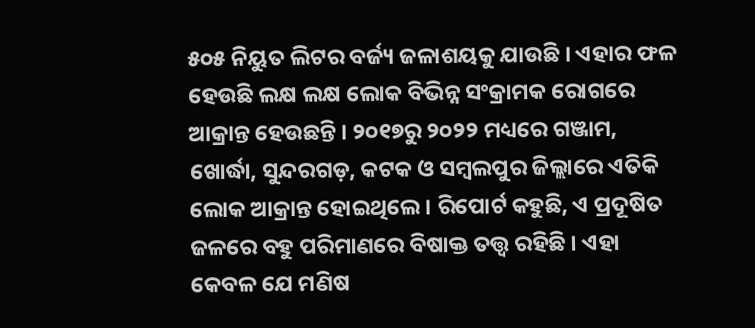୫୦୫ ନିୟୁତ ଲିଟର ବର୍ଜ୍ୟ ଜଳାଶୟକୁ ଯାଉଛି । ଏହାର ଫଳ ହେଉଛି ଲକ୍ଷ ଲକ୍ଷ ଲୋକ ବିଭିନ୍ନ ସଂକ୍ରାମକ ରୋଗରେ ଆକ୍ରାନ୍ତ ହେଉଛନ୍ତି । ୨୦୧୭ରୁ ୨୦୨୨ ମଧ୍ୟରେ ଗଞ୍ଜାମ, ଖୋର୍ଦ୍ଧା, ସୁନ୍ଦରଗଡ଼, କଟକ ଓ ସମ୍ବଲପୁର ଜିଲ୍ଲାରେ ଏତିକି ଲୋକ ଆକ୍ରାନ୍ତ ହୋଇଥିଲେ । ରିପୋର୍ଟ କହୁଛି, ଏ ପ୍ରଦୂଷିତ ଜଳରେ ବହୁ ପରିମାଣରେ ବିଷାକ୍ତ ତତ୍ତ୍ୱ ରହିଛି । ଏହା କେବଳ ଯେ ମଣିଷ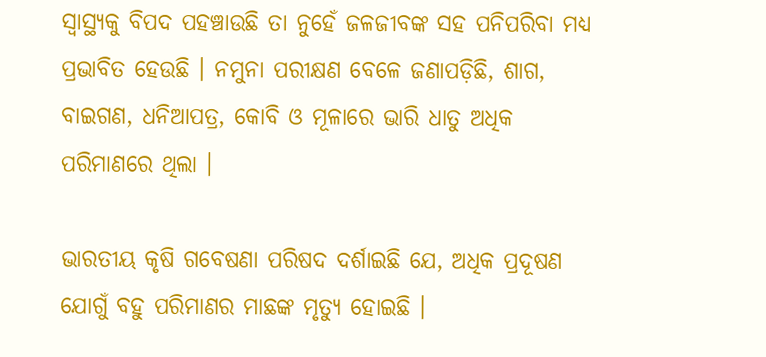ସ୍ୱାସ୍ଥ୍ୟକୁ ବିପଦ ପହଞ୍ଚାଉଛି ତା ନୁହେଁ ଜଳଜୀବଙ୍କ ସହ ପନିପରିବା ମଧ୍ୟ ପ୍ରଭାବିତ ହେଉଛି । ନମୁନା ପରୀକ୍ଷଣ ବେଳେ ଜଣାପଡ଼ିଛି, ଶାଗ, ବାଇଗଣ, ଧନିଆପତ୍ର, କୋବି ଓ ମୂଳାରେ ଭାରି ଧାତୁ ଅଧିକ ପରିମାଣରେ ଥିଲା ।

ଭାରତୀୟ କୃଷି ଗବେଷଣା ପରିଷଦ ଦର୍ଶାଇଛି ଯେ, ଅଧିକ ପ୍ରଦୂଷଣ ଯୋଗୁଁ ବହୁ ପରିମାଣର ମାଛଙ୍କ ମୃତ୍ୟୁ ହୋଇଛି ।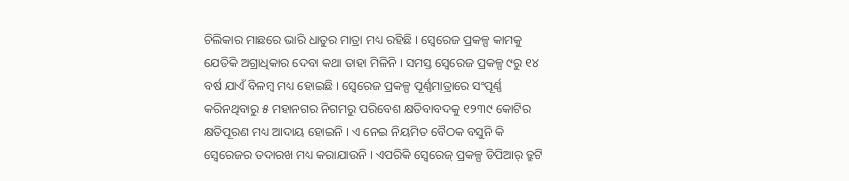ଚିଲିକାର ମାଛରେ ଭାରି ଧାତୁର ମାତ୍ରା ମଧ୍ୟ ରହିଛି । ସ୍ୱେରେଜ ପ୍ରକଳ୍ପ କାମକୁ ଯେତିକି ଅଗ୍ରାଧିକାର ଦେବା କଥା ତାହା ମିଳିନି । ସମସ୍ତ ସ୍ୱେରେଜ ପ୍ରକଳ୍ପ ୯ରୁ ୧୪ ବର୍ଷ ଯାଏଁ ବିଳମ୍ବ ମଧ୍ୟ ହୋଇଛି । ସ୍ୱେରେଜ ପ୍ରକଳ୍ପ ପୂର୍ଣ୍ଣମାତ୍ରାରେ ସଂପୂର୍ଣ୍ଣ କରିନଥିବାରୁ ୫ ମହାନଗର ନିଗମରୁ ପରିବେଶ କ୍ଷତିବାବଦକୁ ୧୨୩୯ କୋଟିର କ୍ଷତିପୂରଣ ମଧ୍ୟ ଆଦାୟ ହୋଇନି । ଏ ନେଇ ନିୟମିତ ବୈଠକ ବସୁନି କି ସ୍ୱେରେଜର ତଦାରଖ ମଧ୍ୟ କରାଯାଉନି । ଏପରିକି ସ୍ୱେରେଜ୍‌ ପ୍ରକଳ୍ପ ଡିପିଆର୍‌ ତ୍ରୁଟି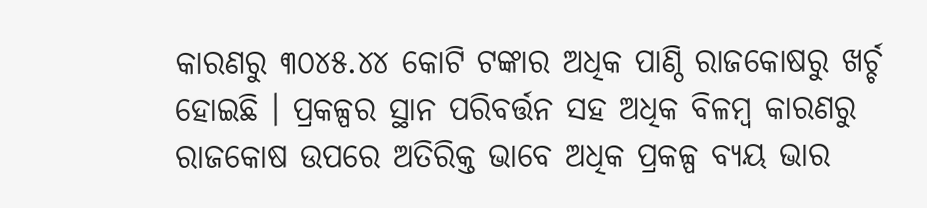କାରଣରୁ ୩୦୪୫.୪୪ କୋଟି ଟଙ୍କାର ଅଧିକ ପାଣ୍ଠି ରାଜକୋଷରୁ ଖର୍ଚ୍ଚ ହୋଇଛି । ପ୍ରକଳ୍ପର ସ୍ଥାନ ପରିବର୍ତ୍ତନ ସହ ଅଧିକ ବିଳମ୍ବ କାରଣରୁ ରାଜକୋଷ ଉପରେ ଅତିରିକ୍ତ ଭାବେ ଅଧିକ ପ୍ରକଳ୍ପ ବ୍ୟୟ ଭାର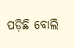ପଡ଼ିଛି ବୋଲି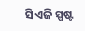ସିଏଜି ସ୍ପଷ୍ଟ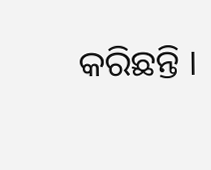କରିଛନ୍ତି ।